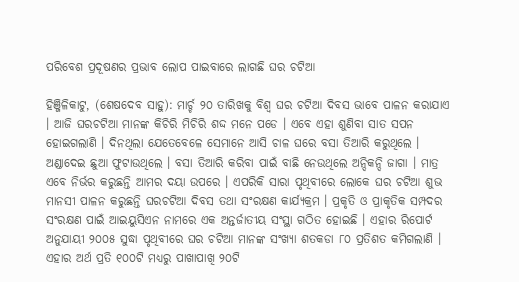ପରିବେଶ ପ୍ରଦୂଷଣର ପ୍ରଭାବ ଲୋପ ପାଇବାରେ ଲାଗଛି ଘର ଚଟିଆ

ହିଞ୍ଜିଳିକାଟୁ, (ଶେଷଦେବ ସାହୁ): ମାର୍ଚ୍ଚ ୨୦ ତାରିଖକୁ ବିଶ୍ୱ ଘର ଚଟିଆ ଦିବସ ଭାବେ ପାଳନ କରାଯାଏ । ଆଜି ଘରଚଟିଆ ମାନଙ୍କ କିଚିରି ମିଚିରି ଶଦ୍ଦ ମନେ ପଡେ । ଏବେ ଏହା ଶୁଣିବା ସାତ ସପନ ହୋଇଗଲାଣି । ଦିନଥିଲା ଯେତେବେଳେ ସେମାନେ ଆସି ଚାଳ ଘରେ ବସା ତିଆରି କରୁଥିଲେ । ଅଣ୍ଡାଦେଇ ଛୁଆ ଫୁଟାଉଥିଲେ । ବସା ତିଆରି କରିବା ପାଇଁ ବାଛି ନେଉଥିଲେ ଅନ୍ଦିକନ୍ଦି ଜାଗା । ମାତ୍ର ଏବେ ନିର୍ଭର କରୁଛନ୍ତି ଆମର ଦୟା ଉପରେ । ଏପରିକି ସାରା ପୃଥିବୀରେ ଲୋକେ ଘର ଚଟିଆ ଶୁଭ ମାନସୀ ପାଳନ କରୁଛନ୍ତି ଘରଚଟିଆ ଦିବସ ତଥା ସଂରକ୍ଷଣ କାର୍ଯ୍ୟକ୍ରମ । ପ୍ରକୃତି ଓ ପ୍ରାକୃତିକ ସମ୍ପଦର ସଂରକ୍ଷଣ ପାଇଁ ଆଇୟୁସିଏନ ନାମରେ ଏକ ଅନ୍ତର୍ଜାତୀୟ ସଂସ୍ଥା ଗଠିତ ହୋଇଛି । ଏହାର ରିପୋର୍ଟ ଅନୁଯାୟୀ ୨୦୦୫ ସୁଦ୍ଧା ପୃଥିବୀରେ ଘର ଚଟିଆ ମାନଙ୍କ ସଂଖ୍ୟା ଶତକଡା ୮୦ ପ୍ରତିଶତ କମିଗଲାଣି । ଏହାର ଅର୍ଥ ପ୍ରତି ୧୦୦ଟି ମଧ୍ୟରୁ ପାଖାପାଖି ୨୦ଟି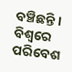ବଞ୍ଚିଛନ୍ତି । ବିଶ୍ୱରେ ପରିବେଶ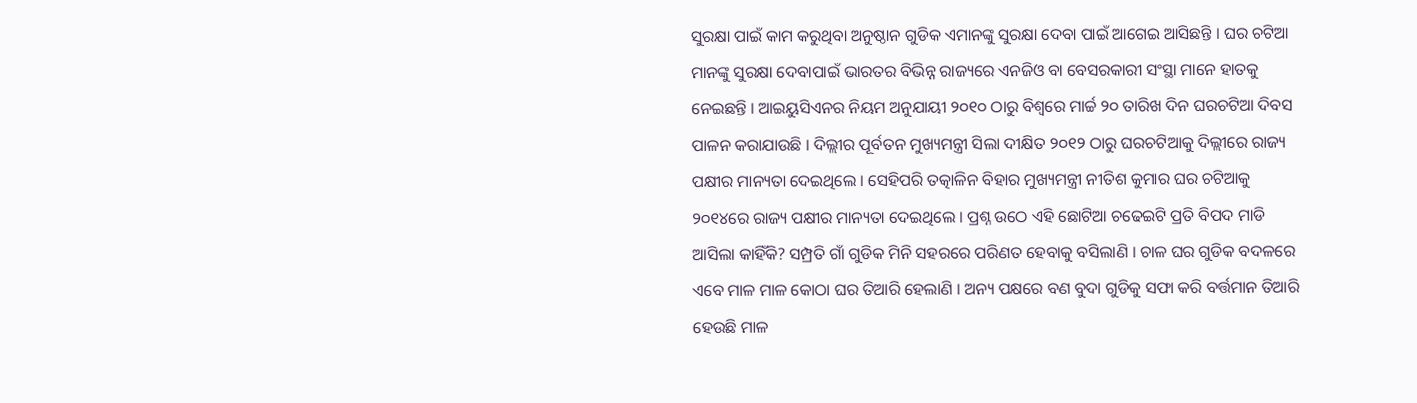ସୁରକ୍ଷା ପାଇଁ କାମ କରୁଥିବା ଅନୁଷ୍ଠାନ ଗୁଡିକ ଏମାନଙ୍କୁ ସୁରକ୍ଷା ଦେବା ପାଇଁ ଆଗେଇ ଆସିଛନ୍ତି । ଘର ଚଟିଆ ମାନଙ୍କୁ ସୁରକ୍ଷା ଦେବାପାଇଁ ଭାରତର ବିଭିନ୍ନ ରାଜ୍ୟରେ ଏନଜିଓ ବା ବେସରକାରୀ ସଂସ୍ଥା ମାନେ ହାତକୁ ନେଇଛନ୍ତି । ଆଇୟୁସିଏନର ନିୟମ ଅନୁଯାୟୀ ୨୦୧୦ ଠାରୁ ବିଶ୍ୱରେ ମାର୍ଚ୍ଚ ୨୦ ତାରିଖ ଦିନ ଘରଚଟିଆ ଦିବସ ପାଳନ କରାଯାଉଛି । ଦିଲ୍ଲୀର ପୂର୍ବତନ ମୁଖ୍ୟମନ୍ତ୍ରୀ ସିଲା ଦୀକ୍ଷିତ ୨୦୧୨ ଠାରୁ ଘରଚଟିଆକୁ ଦିଲ୍ଲୀରେ ରାଜ୍ୟ ପକ୍ଷୀର ମାନ୍ୟତା ଦେଇଥିଲେ । ସେହିପରି ତତ୍କାଳିନ ବିହାର ମୁଖ୍ୟମନ୍ତ୍ରୀ ନୀତିଶ କୁମାର ଘର ଚଟିଆକୁ ୨୦୧୪ରେ ରାଜ୍ୟ ପକ୍ଷୀର ମାନ୍ୟତା ଦେଇଥିଲେ । ପ୍ରଶ୍ନ ଉଠେ ଏହି ଛୋଟିଆ ଚଢେଇଟି ପ୍ରତି ବିପଦ ମାଡି ଆସିଲା କାହିଁକି? ସମ୍ପ୍ରତି ଗାଁ ଗୁଡିକ ମିନି ସହରରେ ପରିଣତ ହେବାକୁ ବସିଲାଣି । ଚାଳ ଘର ଗୁଡିକ ବଦଳରେ ଏବେ ମାଳ ମାଳ କୋଠା ଘର ତିଆରି ହେଲାଣି । ଅନ୍ୟ ପକ୍ଷରେ ବଣ ବୁଦା ଗୁଡିକୁ ସଫା କରି ବର୍ତ୍ତମାନ ତିଆରି ହେଉଛି ମାଳ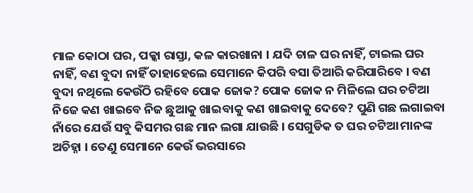ମାଳ କୋଠା ଘର, ପକ୍କା ରାସ୍ତା, କଳ କାରଖାନା । ଯଦି ଚାଳ ଘର ନାହିଁ, ଟାଇଲ ଘର ନାହିଁ, ବଣ ବୁଦା ନାହିଁ ତାହାହେଲେ ସେମାନେ କିପରି ବସା ତିଆରି କରିପାରିବେ । ବଣ ବୁଦା ନଥିଲେ କେଉଁଠି ରହିବେ ପୋକ ଜୋକ? ପୋକ ଜୋକ ନ ମିଳିଲେ ଘର ଚଟିଆ ନିଜେ କଣ ଖାଇବେ ନିଜ ଛୁଆକୁ ଖାଇବାକୁ କଣ ଖାଇବାକୁ ଦେବେ? ପୁଣି ଗଛ ଲଗାଇବା ନାଁରେ ଯେଉଁ ସବୁ କିସମର ଗଛ ମାନ ଲଗା ଯାଉଛି । ସେଗୁଡିକ ତ ଘର ଚଟିଆ ମାନଙ୍କ ଅଚିହ୍ନା । ତେଣୁ ସେମାନେ କେଉଁ ଭରସାରେ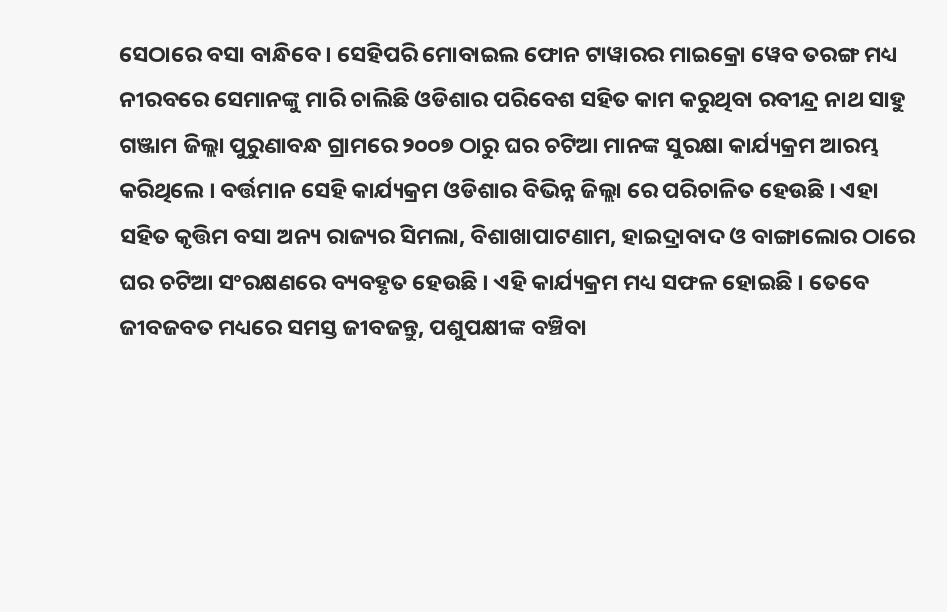ସେଠାରେ ବସା ବାନ୍ଧିବେ । ସେହିପରି ମୋବାଇଲ ଫୋନ ଟାୱାରର ମାଇକ୍ରୋ ୱେବ ତରଙ୍ଗ ମଧ୍ୟ ନୀରବରେ ସେମାନଙ୍କୁ ମାରି ଚାଲିଛି ଓଡିଶାର ପରିବେଶ ସହିତ କାମ କରୁଥିବା ରବୀନ୍ଦ୍ର ନାଥ ସାହୁ ଗଞ୍ଜାମ ଜିଲ୍ଲା ପୁରୁଣାବନ୍ଧ ଗ୍ରାମରେ ୨୦୦୭ ଠାରୁ ଘର ଚଟିଆ ମାନଙ୍କ ସୁରକ୍ଷା କାର୍ଯ୍ୟକ୍ରମ ଆରମ୍ଭ କରିଥିଲେ । ବର୍ତ୍ତମାନ ସେହି କାର୍ଯ୍ୟକ୍ରମ ଓଡିଶାର ବିଭିନ୍ନ ଜିଲ୍ଲା ରେ ପରିଚାଳିତ ହେଉଛି । ଏହା ସହିତ କୃତ୍ତିମ ବସା ଅନ୍ୟ ରାଜ୍ୟର ସିମଲା, ବିଶାଖାପାଟଣାମ, ହାଇଦ୍ରାବାଦ ଓ ବାଙ୍ଗାଲୋର ଠାରେ ଘର ଚଟିଆ ସଂରକ୍ଷଣରେ ବ୍ୟବହୃତ ହେଉଛି । ଏହି କାର୍ଯ୍ୟକ୍ରମ ମଧ୍ୟ ସଫଳ ହୋଇଛି । ତେବେ ଜୀବଜବତ ମଧ୍ୟରେ ସମସ୍ତ ଜୀବଜନ୍ତୁ, ପଶୁପକ୍ଷୀଙ୍କ ବଞ୍ଚିବା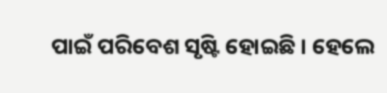ପାଇଁ ପରିବେଶ ସୃଷ୍ଟି ହୋଇଛି । ହେଲେ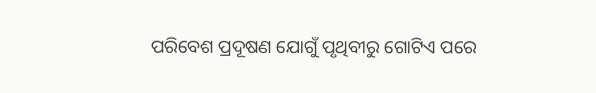ପରିବେଶ ପ୍ରଦୂଷଣ ଯୋଗୁଁ ପୃଥିବୀରୁ ଗୋଟିଏ ପରେ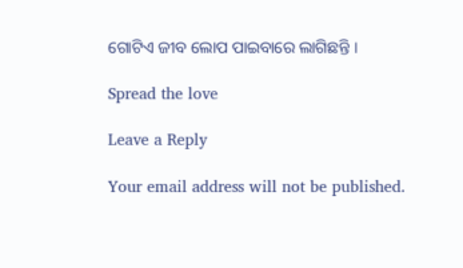ଗୋଟିଏ ଜୀବ ଲୋପ ପାଇବାରେ ଲାଗିଛନ୍ତି ।

Spread the love

Leave a Reply

Your email address will not be published.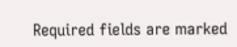Required fields are marked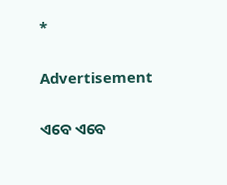*

Advertisement

ଏବେ ଏବେ